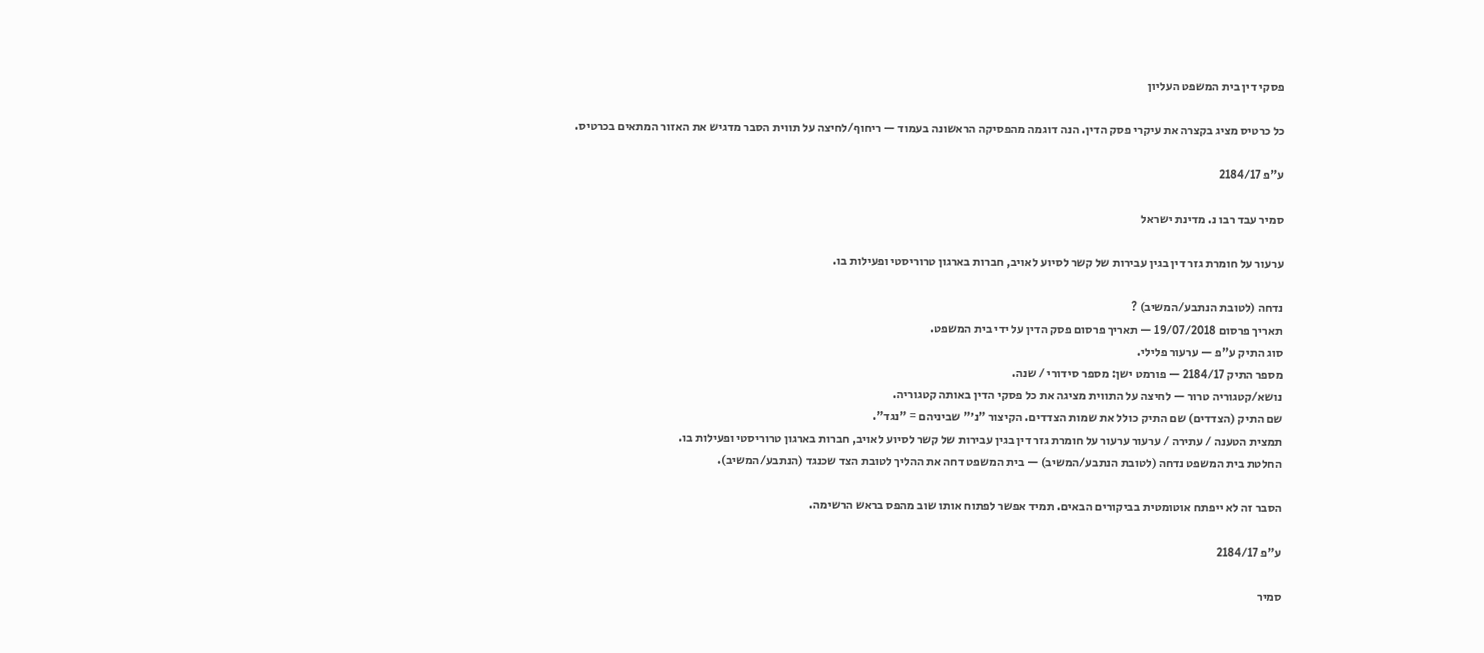פסקי דין בית המשפט העליון

כל כרטיס מציג בקצרה את עיקרי פסק הדין. הנה דוגמה מהפסיקה הראשונה בעמוד — ריחוף/לחיצה על תווית הסבר מדגיש את האזור המתאים בכרטיס.

ע"פ 2184/17

סמיר עבד רבו נ. מדינת ישראל

ערעור על חומרת גזר דין בגין עבירות של קשר לסיוע לאויב, חברות בארגון טרוריסטי ופעילות בו.

נדחה (לטובת הנתבע/המשיב) ?
תאריך פרסום 19/07/2018 — תאריך פרסום פסק הדין על ידי בית המשפט.
סוג התיק ע"פ — ערעור פלילי.
מספר התיק 2184/17 — פורמט ישן: מספר סידורי / שנה.
נושא/קטגוריה טרור — לחיצה על התווית מציגה את כל פסקי הדין באותה קטגוריה.
שם התיק (הצדדים) שם התיק כולל את שמות הצדדים. הקיצור "נ׳" שביניהם = "נגד".
תמצית הטענה / עתירה / ערעור ערעור על חומרת גזר דין בגין עבירות של קשר לסיוע לאויב, חברות בארגון טרוריסטי ופעילות בו.
החלטת בית המשפט נדחה (לטובת הנתבע/המשיב) — בית המשפט דחה את ההליך לטובת הצד שכנגד (הנתבע/המשיב).

הסבר זה לא ייפתח אוטומטית בביקורים הבאים. תמיד אפשר לפתוח אותו שוב מהפס בראש הרשימה.

ע"פ 2184/17

סמיר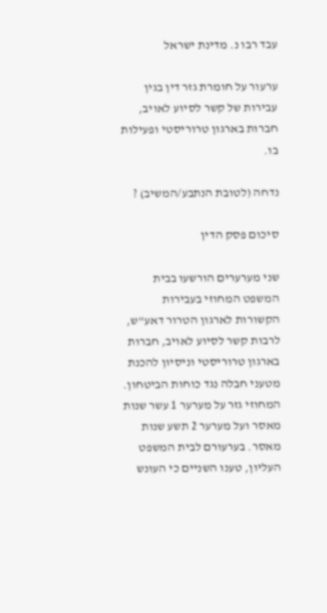עבד רבו נ. מדינת ישראל

ערעור על חומרת גזר דין בגין עבירות של קשר לסיוע לאויב, חברות בארגון טרוריסטי ופעילות בו.

נדחה (לטובת הנתבע/המשיב) ?

סיכום פסק הדין

שני מערערים הורשעו בבית המשפט המחוזי בעבירות הקשורות לארגון הטרור דאע"ש, לרבות קשר לסיוע לאויב, חברות בארגון טרוריסטי וניסיון להכנת מטעני חבלה נגד כוחות הביטחון. המחוזי גזר על מערער 1 עשר שנות מאסר ועל מערער 2 תשע שנות מאסר. בערעורם לבית המשפט העליון, טענו השניים כי העונש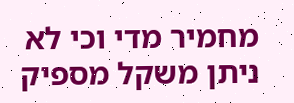מחמיר מדי וכי לא ניתן משקל מספיק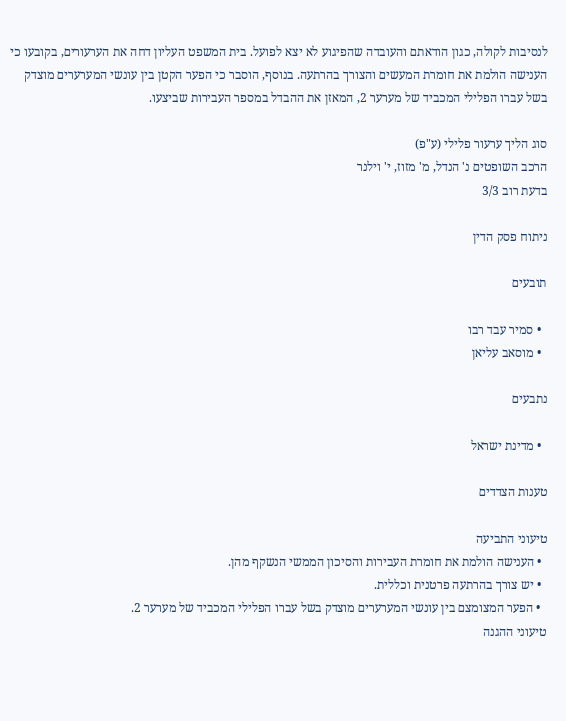לנסיבות לקולה, כגון הודאתם והעובדה שהפיגוע לא יצא לפועל. בית המשפט העליון דחה את הערעורים, בקובעו כי הענישה הולמת את חומרת המעשים והצורך בהרתעה. בנוסף, הוסבר כי הפער הקטן בין עונשי המערערים מוצדק בשל עברו הפלילי המכביד של מערער 2, המאזן את ההבדל במספר העבירות שביצעו.

סוג הליך ערעור פלילי (ע"פ)
הרכב השופטים נ' הנדל, מ' מזוז, י' וילנר
בדעת רוב 3/3

ניתוח פסק הדין

תובעים

  • סמיר עבד רבו
  • מוסאב עליאן

נתבעים

  • מדינת ישראל

טענות הצדדים

טיעוני התביעה
  • הענישה הולמת את חומרת העבירות והסיכון הממשי הנשקף מהן.
  • יש צורך בהרתעה פרטנית וכללית.
  • הפער המצומצם בין עונשי המערערים מוצדק בשל עברו הפלילי המכביד של מערער 2.
טיעוני ההגנה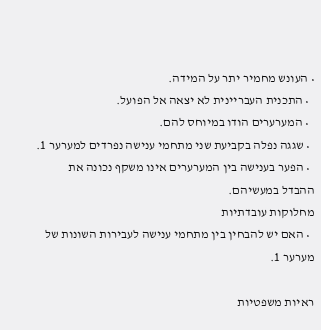• העונש מחמיר יתר על המידה.
  • התכנית העבריינית לא יצאה אל הפועל.
  • המערערים הודו במיוחס להם.
  • שגגה נפלה בקביעת שני מתחמי ענישה נפרדים למערער 1.
  • הפער בענישה בין המערערים אינו משקף נכונה את ההבדל במעשיהם.
מחלוקות עובדתיות
  • האם יש להבחין בין מתחמי ענישה לעבירות השונות של מערער 1.

ראיות משפטיות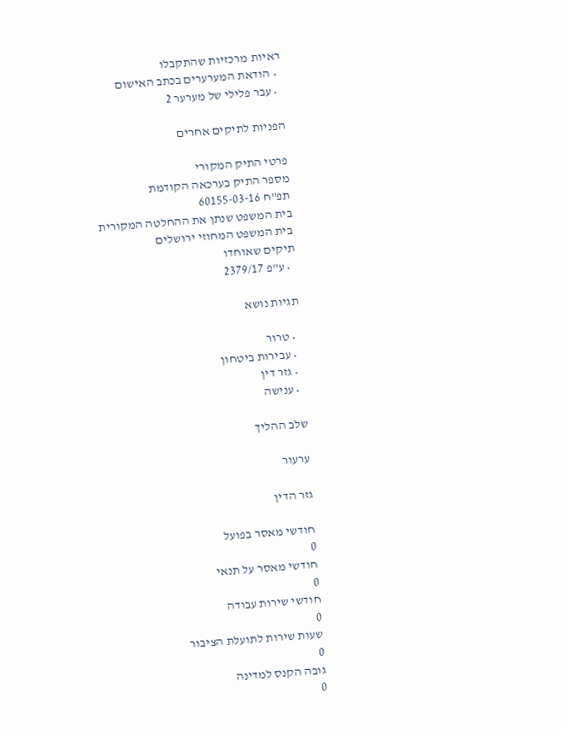ראיות מרכזיות שהתקבלו
  • הודאת המערערים בכתב האישום
  • עבר פלילי של מערער 2

הפניות לתיקים אחרים

פרטי התיק המקורי
מספר התיק בערכאה הקודמת
תפ"ח 60155-03-16
בית המשפט שנתן את ההחלטה המקורית
בית המשפט המחוזי ירושלים
תיקים שאוחדו
  • ע"פ 2379/17

תגיות נושא

  • טרור
  • עבירות ביטחון
  • גזר דין
  • ענישה

שלב ההליך

ערעור

גזר הדין

חודשי מאסר בפועל
0
חודשי מאסר על תנאי
0
חודשי שירות עבודה
0
שעות שירות לתועלת הציבור
0
גובה הקנס למדינה
0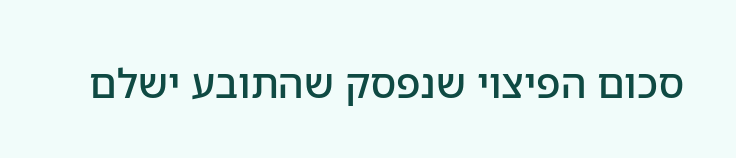סכום הפיצוי שנפסק שהתובע ישלם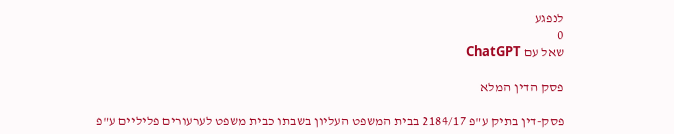לנפגע
0
שאל עם ChatGPT

פסק הדין המלא

פסק-דין בתיק ע"פ 2184/17 בבית המשפט העליון בשבתו כבית משפט לערעורים פליליים ע"פ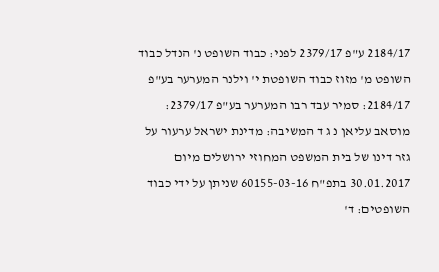2184/17 ע"פ 2379/17 לפני: כבוד השופט נ' הנדל כבוד השופט מ' מזוז כבוד השופטת י' וילנר המערער בע"פ 2184/17: סמיר עבד רבו המערער בע"פ 2379/17: מוסאב עליאן נ ג ד המשיבה: מדינת ישראל ערעור על גזר דינו של בית המשפט המחוזי ירושלים מיום 30.01.2017 בתפ"ח 60155-03-16 שניתן על ידי כבוד השופטים: ד'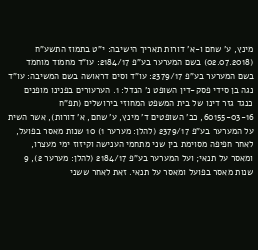מינץ, ע' שחם ו-א' דורות תאריך הישיבה: י"ט בתמוז התשע"ח (02.07.2018) בשם המערער בע"פ 2184/17: עו"ד מחמוד מוחמד בשם המערער בע"פ 2379/17: עו"ד וסים דראושה בשם המשיבה: עו"ד נגה בן סידי פסק-דין השופט נ' הנדל: 1. הערעורים בפנינו מופנים כנגד גזר דינו של בית המשפט המחוזי בירושלים (תפ"ח 60155-03-16, כב' השופטים ד' מינץ, ע' שחם, א' דורות), אשר השית על המערער בע"פ 2379/17 (להלן: מערער 1) 10 שנות מאסר בפועל, לאחר חפיפה מסוימת בין שני מתחמי הענישה וקיזוז ימי מעצרו, ומאסר על תנאי; ועל המערער בע"פ 2184/17 (להלן: מערער 2), 9 שנות מאסר בפועל ומאסר על תנאי. זאת לאחר ששני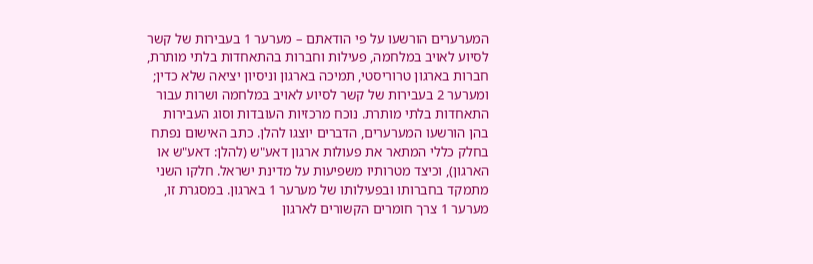המערערים הורשעו על פי הודאתם – מערער 1 בעבירות של קשר לסיוע לאויב במלחמה, פעילות וחברות בהתאחדות בלתי מותרת, חברות בארגון טרוריסטי, תמיכה בארגון וניסיון יציאה שלא כדין; ומערער 2 בעבירות של קשר לסיוע לאויב במלחמה ושרות עבור התאחדות בלתי מותרת. נוכח מרכזיות העובדות וסוג העבירות בהן הורשעו המערערים, הדברים יוצגו להלן. כתב האישום נפתח בחלק כללי המתאר את פעולות ארגון דאע"ש (להלן: דאע"ש או הארגון), וכיצד מטרותיו משפיעות על מדינת ישראל. חלקו השני מתמקד בחברותו ובפעילותו של מערער 1 בארגון. במסגרת זו, מערער 1 צרך חומרים הקשורים לארגון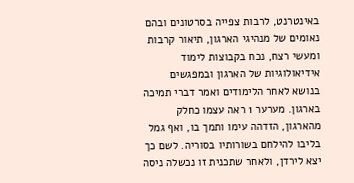באינטרנט, לרבות צפייה בסרטונים ובהם נאומים של מנהיגי הארגון, תיאור קרבות ומעשי רצח, נכח בקבוצות לימוד אידיאולוגיות של הארגון ובמפגשים בנושא לאחר הלימודים ואמר דברי תמיכה בארגון. מערער 1 ראה עצמו כחלק מהארגון, הזדהה עימו ותמך בו, ואף גמל בליבו להילחם בשורותיו בסוריה. לשם כך יצא לירדן, ולאחר שתכנית זו נכשלה ניסה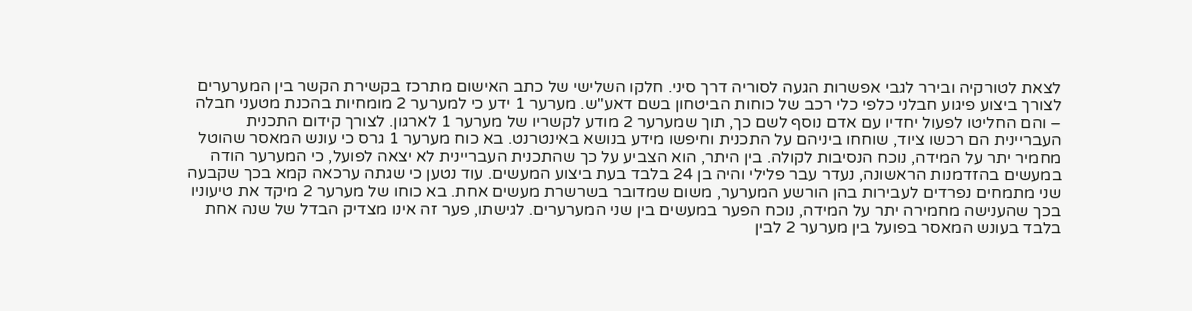לצאת לטורקיה ובירר לגבי אפשרות הגעה לסוריה דרך סיני. חלקו השלישי של כתב האישום מתרכז בקשירת הקשר בין המערערים לצורך ביצוע פיגוע חבלני כלפי כלי רכב של כוחות הביטחון בשם דאע"ש. מערער 1 ידע כי למערער 2 מומחיות בהכנת מטעני חבלה – והם החליטו לפעול יחדיו עם אדם נוסף לשם כך, תוך שמערער 2 מודע לקשריו של מערער 1 לארגון. לצורך קידום התכנית העבריינית הם רכשו ציוד, שוחחו ביניהם על התכנית וחיפשו מידע בנושא באינטרנט. בא כוח מערער 1 גרס כי עונש המאסר שהוטל מחמיר יתר על המידה, נוכח הנסיבות לקולה. בין היתר, הוא הצביע על כך שהתכנית העבריינית לא יצאה לפועל, כי המערער הודה במעשים בהזדמנות הראשונה, נעדר עבר פלילי והיה בן 24 בלבד בעת ביצוע המעשים. עוד נטען כי שגתה ערכאה קמא בכך שקבעה שני מתמחים נפרדים לעבירות בהן הורשע המערער, משום שמדובר בשרשרת מעשים אחת. בא כוחו של מערער 2 מיקד את טיעוניו בכך שהענישה מחמירה יתר על המידה, נוכח הפער במעשים בין שני המערערים. לגישתו, פער זה אינו מצדיק הבדל של שנה אחת בלבד בעונש המאסר בפועל בין מערער 2 לבין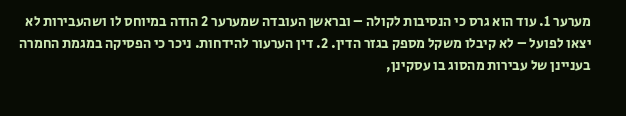מערער 1. עוד הוא גרס כי הנסיבות לקולה – ובראשן העובדה שמערער 2 הודה במיוחס לו ושהעבירות לא יצאו לפועל – לא קיבלו משקל מספק בגזר הדין. 2. דין הערעור להידחות. ניכר כי הפסיקה במגמת החמרה בעניינן של עבירות מהסוג בו עסקינן,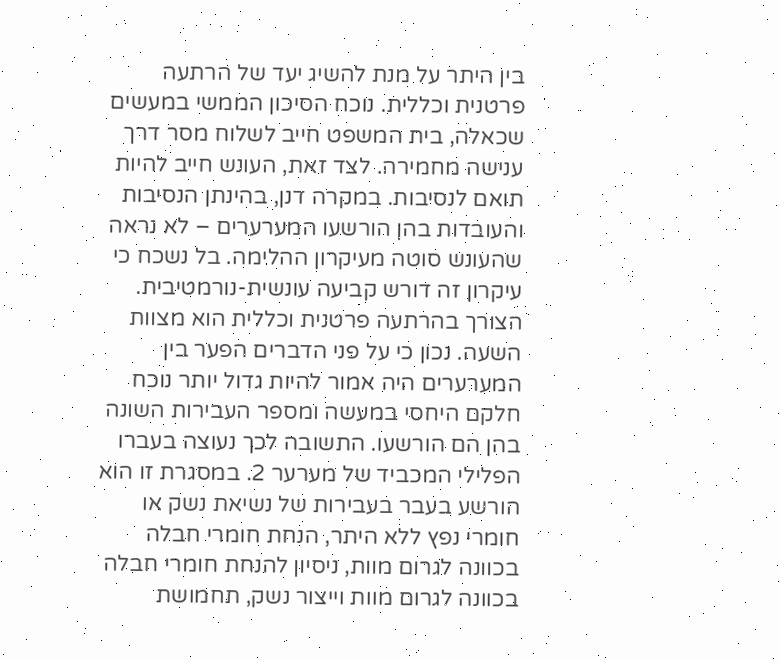בין היתר על מנת להשיג יעד של הרתעה פרטנית וכללית. נוכח הסיכון הממשי במעשים שכאלה, בית המשפט חייב לשלוח מסר דרך ענישה מחמירה. לצד זאת, העונש חייב להיות תואם לנסיבות. במקרה דנן, בהינתן הנסיבות והעובדות בהן הורשעו המערערים – לא נראה שהעונש סוטה מעיקרון ההלימה. בל נשכח כי עיקרון זה דורש קביעה עונשית-נורמטיבית. הצורך בהרתעה פרטנית וכללית הוא מצוות השעה. נכון כי על פני הדברים הפער בין המערערים היה אמור להיות גדול יותר נוכח חלקם היחסי במעשה ומספר העבירות השונה בהן הם הורשעו. התשובה לכך נעוצה בעברו הפלילי המכביד של מערער 2. במסגרת זו הוא הורשע בעבר בעבירות של נשיאת נשק או חומרי נפץ ללא היתר, הנחת חומרי חבלה בכוונה לגרום מוות, ניסיון להנחת חומרי חבלה בכוונה לגרום מוות וייצור נשק, תחמושת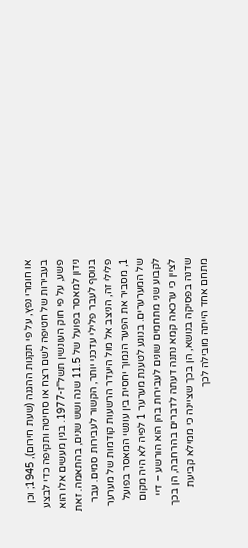או חומרי נפץ, על פי תקנות ההגנה (שעת חירום), 1945; וכן בעבירות של חטיפה לשם רצח או סחיטה ותקיפה כדי לבצע פשע, על פי חוק העונשין תשל"ז-1977. בגין מעשים אלו הוא נידון למאסר בפועל של 11.5 שנה ושש שנים, בהתאמה. זאת בנוסף לעבר פלילי עדכני יותר, הקשור לעבירות סמים. עבר פלילי זה, הניצב אל מול היעדר הרשעות קודמות של מערער 1, מסביר את הפער הנמוך יחסית בין עונשי המאסר בפועל של המערערים. בנוגע לטענת מערער 1 לפיה לא היה מקום לקבוע שני מתחמים שונים לעבירות בהן הוא הורשע – דיי לציין כי ערכאה קמא נתנה דעתה לדברים בהרחבה, הן בכך שדנה בפסיקה בנושא, הן בכך שציינה כי ממילא קביעת מתחם אחד הייתה מובילה לכך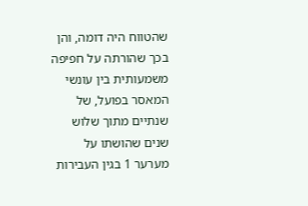שהטווח היה דומה, והן בכך שהורתה על חפיפה משמעותית בין עונשי המאסר בפועל, של שנתיים מתוך שלוש שנים שהושתו על מערער 1 בגין העבירות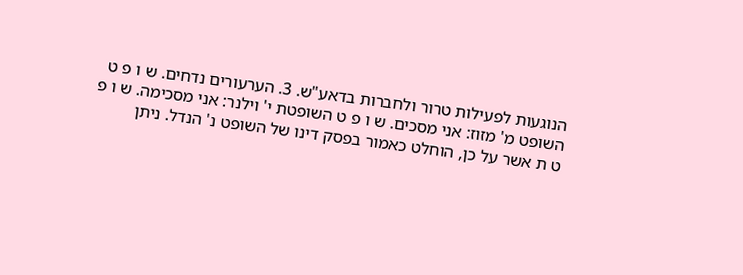הנוגעות לפעילות טרור ולחברות בדאע"ש. 3. הערעורים נדחים. ש ו פ ט השופט מ' מזוז: אני מסכים. ש ו פ ט השופטת י' וילנר: אני מסכימה. ש ו פ ט ת אשר על כן, הוחלט כאמור בפסק דינו של השופט נ' הנדל. ניתן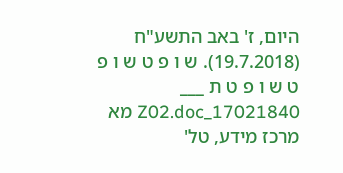היום, ז' באב התשע"ח (19.7.2018). ש ו פ ט ש ו פ ט ש ו פ ט ת ___ 17021840_Z02.doc מא מרכז מידע, טל'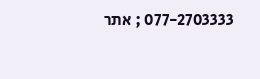077-2703333 ; אתר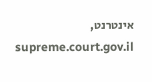אינטרנט, supreme.court.gov.il